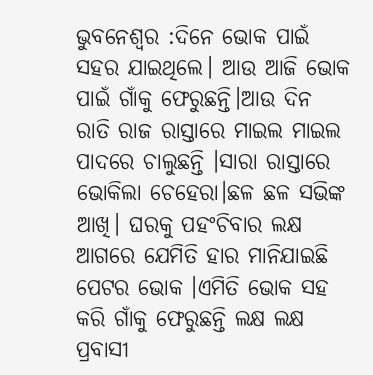ଭୁବନେଶ୍ୱର :ଦିନେ ଭୋକ ପାଇଁ ସହର ଯାଇଥିଲେ। ଆଉ ଆଜି ଭୋକ ପାଇଁ ଗାଁକୁ ଫେରୁଛନ୍ତି।ଆଉ ଦିନ ରାତି ରାଜ ରାସ୍ତାରେ ମାଇଲ ମାଇଲ ପାଦରେ ଚାଲୁଛନ୍ତି ।ସାରା ରାସ୍ତାରେ ଭୋକିଲା ଚେହେରା।ଛଳ ଛଳ ସଭିଙ୍କ ଆଖି। ଘରକୁ ପହଂଚିବାର ଲକ୍ଷ ଆଗରେ ଯେମିତି ହାର ମାନିଯାଇଛି ପେଟର ଭୋକ ।ଏମିତି ଭୋକ ସହ କରି ଗାଁକୁ ଫେରୁଛନ୍ତି ଲକ୍ଷ ଲକ୍ଷ ପ୍ରବାସୀ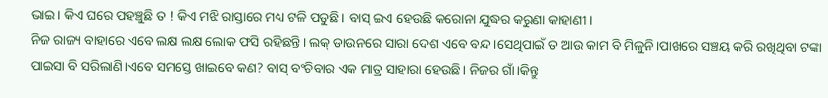ଭାଇ। କିଏ ଘରେ ପହଞ୍ଚୁଛି ତ ! କିଏ ମଝି ରାସ୍ତାରେ ମଧ୍ୟ ଟଳି ପଡୁଛି। ବାସ୍ ଇଏ ହେଉଛି କରୋନା ଯୁଦ୍ଧର କରୁଣା କାହାଣୀ।
ନିଜ ରାଜ୍ୟ ବାହାରେ ଏବେ ଲକ୍ଷ ଲକ୍ଷ ଲୋକ ଫସି ରହିଛନ୍ତି। ଲକ୍ ଡାଉନରେ ସାରା ଦେଶ ଏବେ ବନ୍ଦ ।ସେଥିପାଇଁ ତ ଆଉ କାମ ବି ମିଳୁନି।ପାଖରେ ସଞ୍ଚୟ କରି ରଖିଥିବା ଟଙ୍କା ପାଇସା ବି ସରିଲାଣି।ଏବେ ସମସ୍ତେ ଖାଇବେ କଣ? ବାସ୍ ବଂଚିବାର ଏକ ମାତ୍ର ସାହାରା ହେଉଛି। ନିଜର ଗାଁ।କିନ୍ତୁ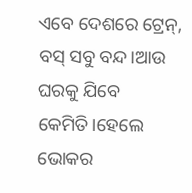ଏବେ ଦେଶରେ ଟ୍ରେନ୍, ବସ୍ ସବୁ ବନ୍ଦ।ଆଉ ଘରକୁ ଯିବେ କେମିତି।ହେଲେ ଭୋକର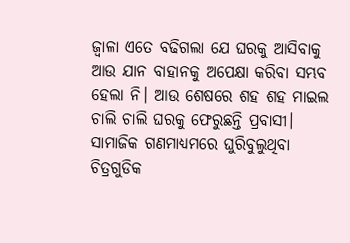ଜ୍ୱାଳା ଏତେ ବଢିଗଲା ଯେ ଘରକୁ ଆସିବାକୁ ଆଉ ଯାନ ବାହାନକୁ ଅପେକ୍ଷା କରିବା ସମ୍ଭବ ହେଲା ନି। ଆଉ ଶେଷରେ ଶହ ଶହ ମାଇଲ ଚାଲି ଚାଲି ଘରକୁ ଫେରୁଛନ୍ତି ପ୍ରବାସୀ।
ସାମାଜିକ ଗଣମାଧ୍ୟମରେ ଘୁରିବୁଲୁଥିବା ଚିତ୍ରଗୁଡିକ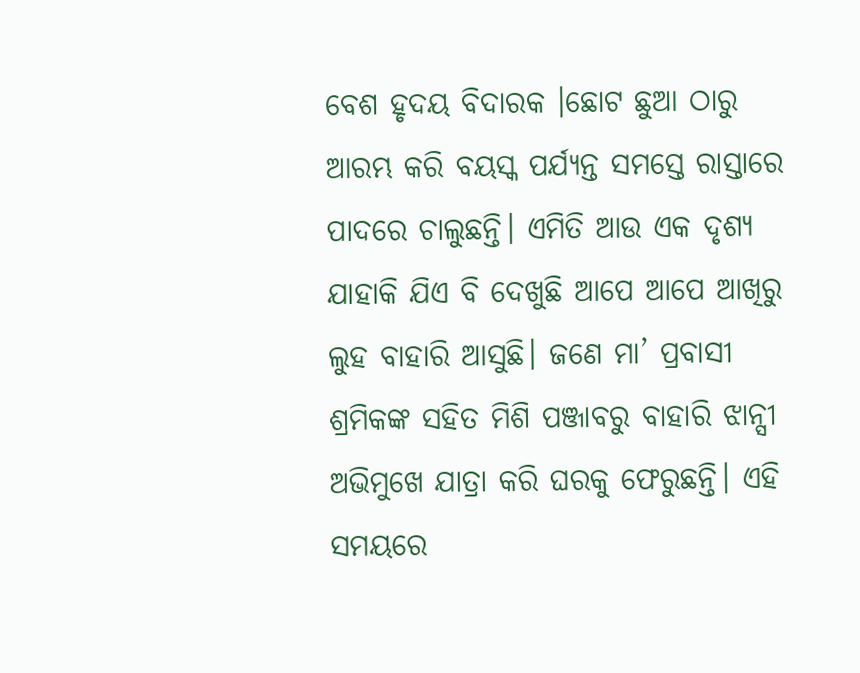ବେଶ ହୃଦୟ ବିଦାରକ ।ଛୋଟ ଛୁଆ ଠାରୁ ଆରମ୍ଭ କରି ବୟସ୍କ ପର୍ଯ୍ୟନ୍ତ ସମସ୍ତେ ରାସ୍ତାରେ ପାଦରେ ଚାଲୁଛନ୍ତି। ଏମିତି ଆଉ ଏକ ଦୃଶ୍ୟ ଯାହାକି ଯିଏ ବି ଦେଖୁଛି ଆପେ ଆପେ ଆଖିରୁ ଲୁହ ବାହାରି ଆସୁଛି। ଜଣେ ମା’ ପ୍ରବାସୀ ଶ୍ରମିକଙ୍କ ସହିତ ମିଶି ପଞ୍ଜାବରୁ ବାହାରି ଝାନ୍ସୀ ଅଭିମୁଖେ ଯାତ୍ରା କରି ଘରକୁ ଫେରୁଛନ୍ତି। ଏହି ସମୟରେ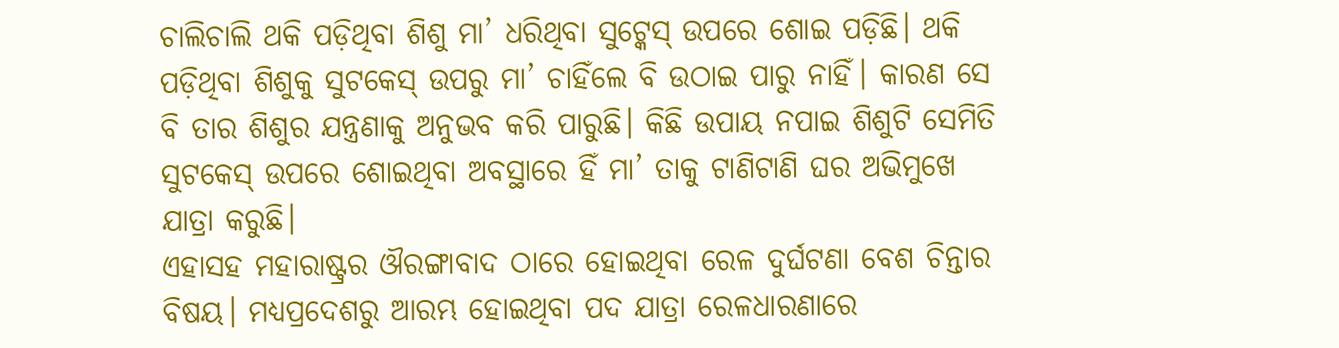ଚାଲିଚାଲି ଥକି ପଡ଼ିଥିବା ଶିଶୁ ମା’ ଧରିଥିବା ସୁଟ୍କେସ୍ ଉପରେ ଶୋଇ ପଡ଼ିଛି। ଥକି ପଡ଼ିଥିବା ଶିଶୁକୁ ସୁଟକେସ୍ ଉପରୁ ମା’ ଚାହିଁଲେ ବି ଉଠାଇ ପାରୁ ନାହିଁ। କାରଣ ସେ ବି ତାର ଶିଶୁର ଯନ୍ତ୍ରଣାକୁ ଅନୁଭବ କରି ପାରୁଛି। କିଛି ଉପାୟ ନପାଇ ଶିଶୁଟି ସେମିତି ସୁଟକେସ୍ ଉପରେ ଶୋଇଥିବା ଅବସ୍ଥାରେ ହିଁ ମା’ ତାକୁ ଟାଣିଟାଣି ଘର ଅଭିମୁଖେ ଯାତ୍ରା କରୁଛି।
ଏହାସହ ମହାରାଷ୍ଟ୍ରର ଔରଙ୍ଗାବାଦ ଠାରେ ହୋଇଥିବା ରେଳ ଦୁର୍ଘଟଣା ବେଶ ଚିନ୍ତାର ବିଷୟ। ମଧ୍ୟପ୍ରଦେଶରୁ ଆରମ୍ଭ ହୋଇଥିବା ପଦ ଯାତ୍ରା ରେଳଧାରଣାରେ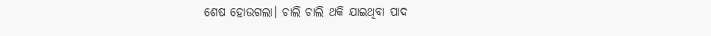ଶେଷ ହୋଉଗଲା। ଚାଲି ଚାଲି ଥକି ଯାଇଥିବା ପାଦ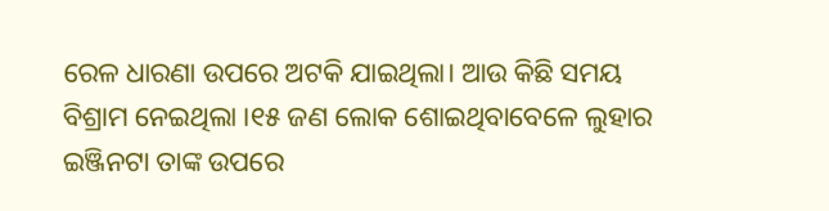ରେଳ ଧାରଣା ଉପରେ ଅଟକି ଯାଇଥିଲା। ଆଉ କିଛି ସମୟ ବିଶ୍ରାମ ନେଇଥିଲା ।୧୫ ଜଣ ଲୋକ ଶୋଇଥିବାବେଳେ ଲୁହାର ଇଞ୍ଜିନଟା ତାଙ୍କ ଉପରେ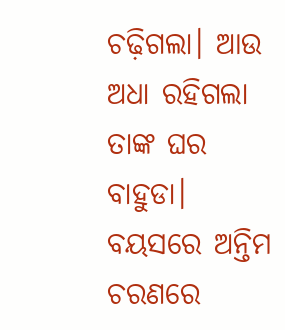ଚଢ଼ିଗଲା। ଆଉ ଅଧା ରହିଗଲା ତାଙ୍କ ଘର ବାହୁଡା।
ବୟସରେ ଅନ୍ତିମ ଚରଣରେ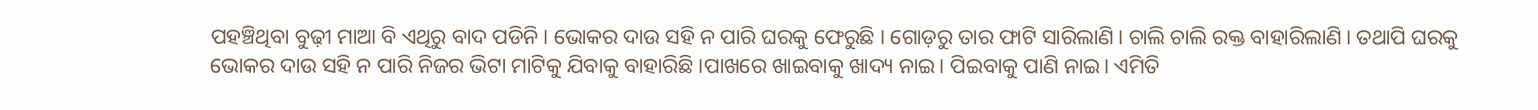ପହଞ୍ଚିଥିବା ବୁଢ଼ୀ ମାଆ ବି ଏଥିରୁ ବାଦ ପଡିନି। ଭୋକର ଦାଉ ସହି ନ ପାରି ଘରକୁ ଫେରୁଛି । ଗୋଡ଼ରୁ ତାର ଫାଟି ସାରିଲାଣି। ଚାଲି ଚାଲି ରକ୍ତ ବାହାରିଲାଣି। ତଥାପି ଘରକୁ ଭୋକର ଦାଉ ସହି ନ ପାରି ନିଜର ଭିଟା ମାଟିକୁ ଯିବାକୁ ବାହାରିଛି ।ପାଖରେ ଖାଇବାକୁ ଖାଦ୍ୟ ନାଇ। ପିଇବାକୁ ପାଣି ନାଇ। ଏମିତି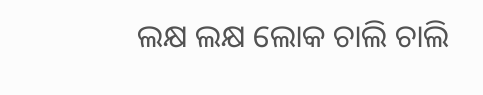ଲକ୍ଷ ଲକ୍ଷ ଲୋକ ଚାଲି ଚାଲି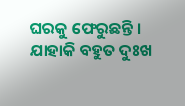ଘରକୁ ଫେରୁଛନ୍ତି । ଯାହାକି ବହୁତ ଦୁଃଖ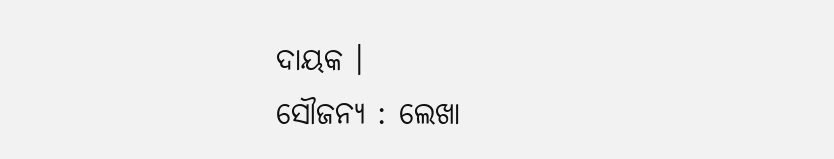ଦାୟକ ।
ସୌଜନ୍ୟ : ଲେଖା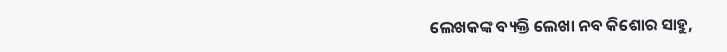ଲେଖକଙ୍କ ବ୍ୟକ୍ତି ଲେଖା ନବ କିଶୋର ସାହୁ,